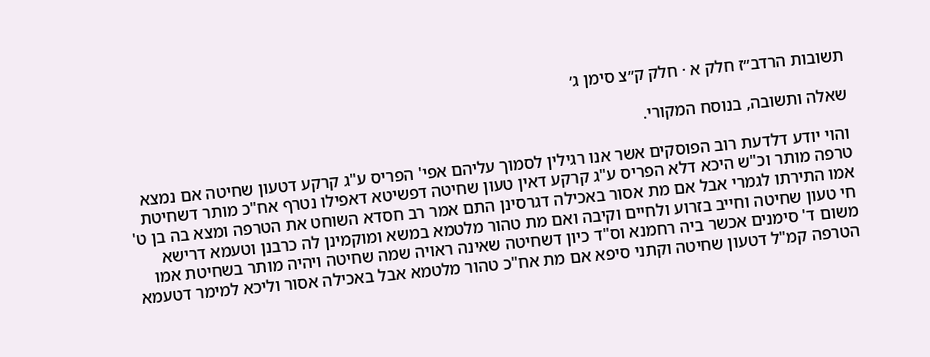תשובות הרדב״ז חלק א · חלק ק״צ סימן ג׳

שאלה ותשובה, בנוסח המקורי.

והוי יודע דלדעת רוב הפוסקים אשר אנו רגילין לסמוך עליהם אפי' הפריס ע"ג קרקע דטעון שחיטה אם נמצא טרפה מותר וכ"ש היכא דלא הפריס ע"ג קרקע דאין טעון שחיטה דפשיטא דאפילו נטרף אח"כ מותר דשחיטת אמו התירתו לגמרי אבל אם מת אסור באכילה דגרסינן התם אמר רב חסדא השוחט את הטרפה ומצא בה בן ט' חי טעון שחיטה וחייב בזרוע ולחיים וקיבה ואם מת טהור מלטמא במשא ומוקמינן לה כרבנן וטעמא דרישא משום ד' סימנים אכשר ביה רחמנא וס"ד כיון דשחיטה שאינה ראויה שמה שחיטה ויהיה מותר בשחיטת אמו הטרפה קמ"ל דטעון שחיטה וקתני סיפא אם מת אח"כ טהור מלטמא אבל באכילה אסור וליכא למימר דטעמא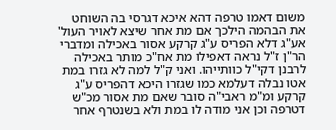משום דאמו טרפה דהא איכא דגרסי בה השוחט את הבהמה הילכך אם מת אחר שיצא לאויר העול' אע"ג דלא הפריס ע"ג קרקע אסור באכילה ומדברי הר"ן ז"ל נראה דאפילו מת אח"כ מותר באכילה לרבנן דקי"ל כוותייהו. ואני ק"ל למה לא גזרו במת אטו נבלה דעלמא כמו שגזרו היכא דהפריס ע"ג קרקע ומ"מ ראבי"ה סובר שאם מת אסור מכ"ש דטרפה וכן אני מודה לו במת ולא בשנטרף אחר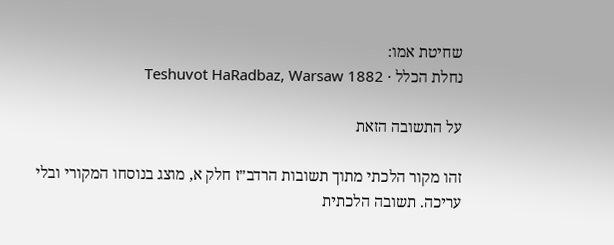שחיטת אמו:
נחלת הכלל · Teshuvot HaRadbaz, Warsaw 1882

על התשובה הזאת

זהו מקור הלכתי מתוך תשובות הרדב״ז חלק א, מוצג בנוסחו המקורי ובלי עריכה. תשובה הלכתית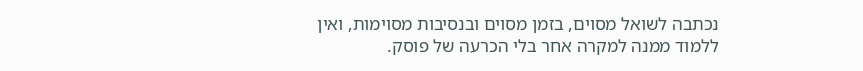נכתבה לשואל מסוים, בזמן מסוים ובנסיבות מסוימות, ואין ללמוד ממנה למקרה אחר בלי הכרעה של פוסק.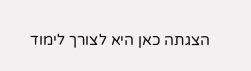הצגתה כאן היא לצורך לימוד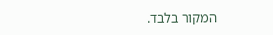המקור בלבד.